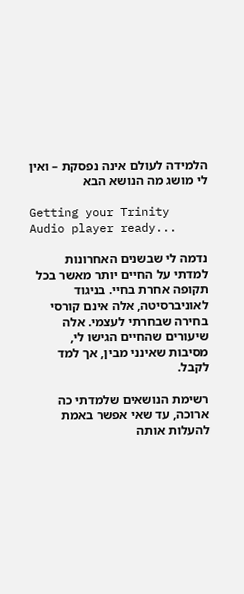הלמידה לעולם אינה נפסקת – ואין לי מושג מה הנושא הבא

Getting your Trinity Audio player ready...

נדמה לי שבשנים האחרונות למדתי על החיים יותר מאשר בכל תקופה אחרת בחיי. בניגוד לאוניברסיטה, אלה אינם קורסי בחירה שבחרתי לעצמי. אלה שיעורים שהחיים הגישו לי, מסיבות שאינני מבין, אך למד לקבל.

רשימת הנושאים שלמדתי כה ארוכה, עד שאי אפשר באמת להעלות אותה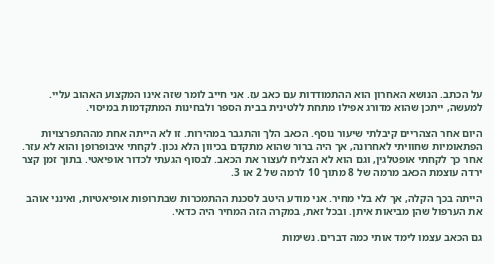על הכתב. הנושא האחרון הוא ההתמודדות עם כאב עז. אני חייב לומר שזה אינו המקצוע האהוב עליי. למעשה, ייתכן שהוא מדורג אפילו מתחת ללטינית בבית הספר ולבחינות המתקדמות במיסוי.

היום אחר הצהריים קיבלתי שיעור נוסף. הכאב הלך והתגבר במהירות. זו לא הייתה אחת מההתפרצויות הפתאומיות שחוויתי לאחרונה, אך היה ברור שהוא מתקדם בכיוון הלא נכון. לקחתי איבופרופן והוא לא עזר. אחר כך לקחתי אופטלגין, וגם הוא לא הצליח לעצור את הכאב. לבסוף הגעתי לכדור אופיאטי. בתוך זמן קצר ירדה עוצמת הכאב מרמה של 8 מתוך 10 לרמה של 2 או 3.

הייתה בכך הקלה, אך לא בלי מחיר. אני מודע היטב לסכנת ההתמכרות שבתרופות אופיאטיות, ואינני אוהב את הערפול שהן מביאות איתן. ובכל זאת, במקרה הזה המחיר היה כדאי.

גם הכאב עצמו לימד אותי כמה דברים. נשימות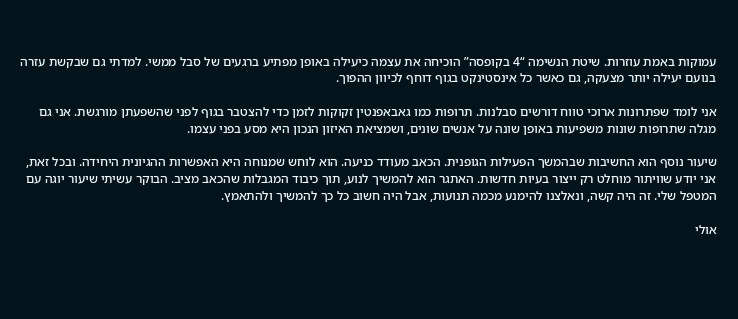עמוקות באמת עוזרות. שיטת הנשימה “4 בקופסה” הוכיחה את עצמה כיעילה באופן מפתיע ברגעים של סבל ממשי. למדתי גם שבקשת עזרה בנועם יעילה יותר מצעקה, גם כאשר כל אינסטינקט בגוף דוחף לכיוון ההפוך.

אני לומד שפתרונות ארוכי טווח דורשים סבלנות. תרופות כמו גאבאפנטין זקוקות לזמן כדי להצטבר בגוף לפני שהשפעתן מורגשת. אני גם מגלה שתרופות שונות משפיעות באופן שונה על אנשים שונים, ושמציאת האיזון הנכון היא מסע בפני עצמו.

שיעור נוסף הוא החשיבות שבהמשך הפעילות הגופנית. הכאב מעודד כניעה. הוא לוחש שמנוחה היא האפשרות ההגיונית היחידה. ובכל זאת, אני יודע שוויתור מוחלט רק ייצור בעיות חדשות. האתגר הוא להמשיך לנוע, תוך כיבוד המגבלות שהכאב מציב. הבוקר עשיתי שיעור יוגה עם המטפל שלי. זה היה קשה, ונאלצנו להימנע מכמה תנועות, אבל היה חשוב כל כך להמשיך ולהתאמץ.

אולי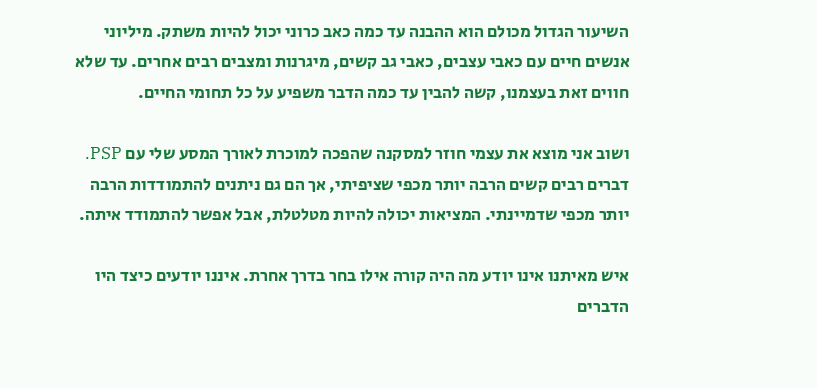השיעור הגדול מכולם הוא ההבנה עד כמה כאב כרוני יכול להיות משתק. מיליוני אנשים חיים עם כאבי עצבים, כאבי גב קשים, מיגרנות ומצבים רבים אחרים. עד שלא חווים זאת בעצמנו, קשה להבין עד כמה הדבר משפיע על כל תחומי החיים.

ושוב אני מוצא את עצמי חוזר למסקנה שהפכה למוכרת לאורך המסע שלי עם PSP. דברים רבים קשים הרבה יותר מכפי שציפיתי, אך הם גם ניתנים להתמודדות הרבה יותר מכפי שדמיינתי. המציאות יכולה להיות מטלטלת, אבל אפשר להתמודד איתה.

איש מאיתנו אינו יודע מה היה קורה אילו בחר בדרך אחרת. איננו יודעים כיצד היו הדברים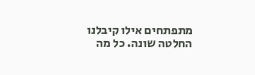מתפתחים אילו קיבלנו החלטה שונה. כל מה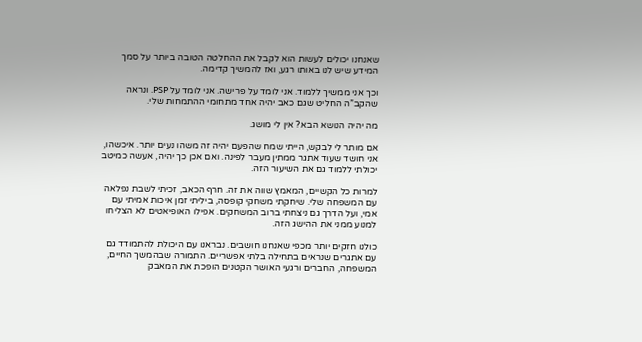שאנחנו יכולים לעשות הוא לקבל את ההחלטה הטובה ביותר על סמך המידע שיש לנו באותו רגע, ואז להמשיך קדימה.

וכך אני ממשיך ללמוד. אני לומד על פרישה. אני לומד על PSP. ונראה שהקב”ה החליט שגם כאב יהיה אחד מתחומי ההתמחות שלי.

מה יהיה הנושא הבא? אין לי מושג.

אם מותר לי לבקש, הייתי שמח שהפעם יהיה זה משהו נעים יותר. איכשהו, אני חושד שעוד אתגר ממתין מעבר לפינה. ואם אכן כך יהיה, אעשה כמיטב יכולתי ללמוד גם את השיעור הזה.

למרות כל הקשיים, המאמץ שווה את זה. חרף הכאב, זכיתי לשבת נפלאה עם המשפחה שלי. שיחקתי משחקי קופסה, ביליתי זמן איכות אמיתי עם אמי, ועל הדרך גם ניצחתי ברוב המשחקים. אפילו האופיאטים לא הצליחו למנוע ממני את ההישג הזה.

כולנו חזקים יותר מכפי שאנחנו חושבים. נבראנו עם היכולת להתמודד גם עם אתגרים שנראים בתחילה בלתי אפשריים. התמורה שבהמשך החיים, המשפחה, החברים ורגעי האושר הקטנים הופכת את המאבק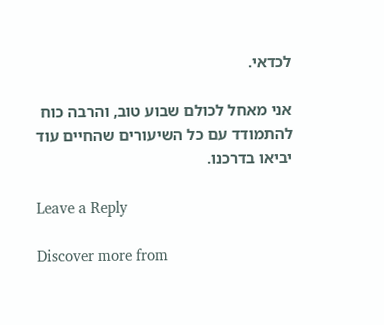לכדאי.

אני מאחל לכולם שבוע טוב, והרבה כוח להתמודד עם כל השיעורים שהחיים עוד יביאו בדרכנו.

Leave a Reply

Discover more from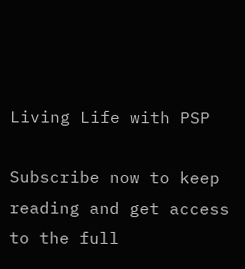Living Life with PSP

Subscribe now to keep reading and get access to the full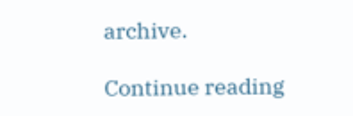archive.

Continue reading